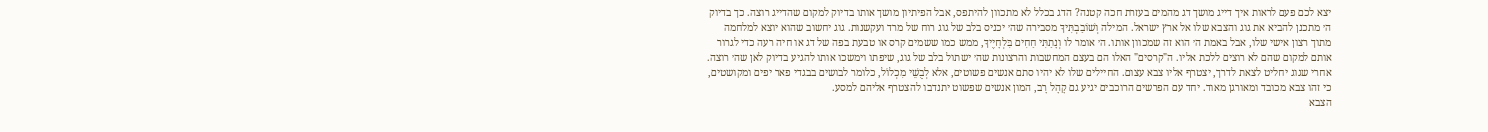יצא לכם פעם לראות איך דייג מושך דג מהמים בעזרת חכה קטנה? הדג בכלל לא מתכוון להיתפס, אבל הפיתיון מושך אותו בדיוק למקום שהדייג רוצה. כך בדיוק ה׳ מתכנן להביא את גוג והצבא שלו אל ארץ ישראל. המילה וְשׁוֹבַבְתִּיךָ מסבירה שה׳ יכניס בלב של גוג רוח של מרד ועקשנות. גוג יחשוב שהוא יוצא למלחמה מתוך רצון אישי שלו, אבל באמת ה׳ הוא זה שמכוון אותו. ה׳ אומר לו וְנָתַתִּי חַחִים בִּלְחָיֶיךָ, ממש כמו ששמים קרס או טבעת בפה של דג או חיה רעה כדי לגרור אותם למקום שהם לא רוצים ללכת אליו. ה"קרסים" האלו הם בעצם המחשבות והרצונות שה׳ ישתול בלב של גוג, שיפתו וימשכו אותו להגיע בדיוק לאן שה׳ רוצה.
אחרי שגוג יחליט לצאת לדרך, יצטרף אליו צבא עצום. החיילים שלו לא יהיו סתם אנשים פשוטים, אלא לְבֻשֵׁי מִכְלוֹל, כלומר לבושים בבגדי פאר יפים ומקושטים, כי זהו צבא מכובד ומאורגן מאוד. יחד עם הפרשים הרוכבים יגיע גם קָהָל רָב, המון אנשים שפשוט יתנדבו להצטרף אליהם למסע.
הצבא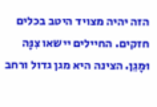הזה יהיה מצויד היטב בכלים חזקים. החיילים יישאו צִנָּה וּמָגֵן. הצינה היא מגן גדול ורחב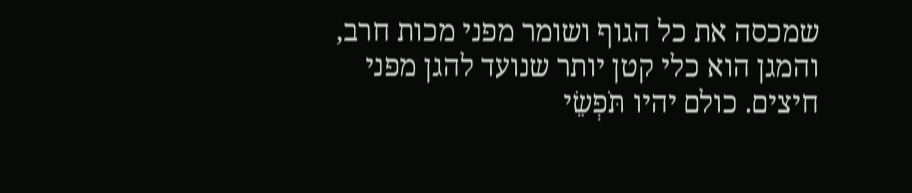שמכסה את כל הגוף ושומר מפני מכות חרב, והמגן הוא כלי קטן יותר שנועד להגן מפני חיצים. כולם יהיו תֹּפְשֵׂי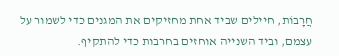חֲרָבוֹת, חיילים שביד אחת מחזיקים את המגנים כדי לשמור על עצמם, וביד השנייה אוחזים בחרבות כדי להתקיף.